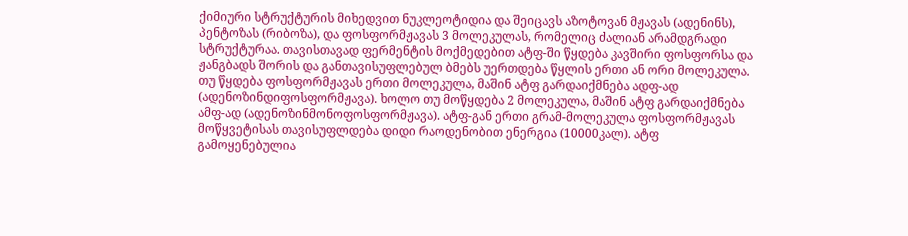ქიმიური სტრუქტურის მიხედვით ნუკლეოტიდია და შეიცავს აზოტოვან მჟავას (ადენინს), პენტოზას (რიბოზა), და ფოსფორმჟავას 3 მოლეკულას, რომელიც ძალიან არამდგრადი სტრუქტურაა. თავისთავად ფერმენტის მოქმედებით ატფ-ში წყდება კავშირი ფოსფორსა და ჟანგბადს შორის და განთავისუფლებულ ბმებს უერთდება წყლის ერთი ან ორი მოლეკულა. თუ წყდება ფოსფორმჟავას ერთი მოლეკულა, მაშინ ატფ გარდაიქმნება ადფ-ად (ადენოზინდიფოსფორმჟავა). ხოლო თუ მოწყდება 2 მოლეკულა, მაშინ ატფ გარდაიქმნება ამფ-ად (ადენოზინმონოფოსფორმჟავა). ატფ-გან ერთი გრამ-მოლეკულა ფოსფორმჟავას მოწყვეტისას თავისუფლდება დიდი რაოდენობით ენერგია (10000კალ). ატფ გამოყენებულია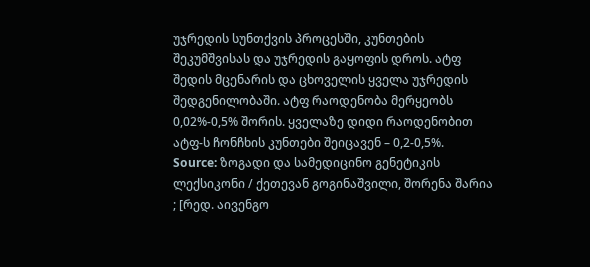უჯრედის სუნთქვის პროცესში, კუნთების შეკუმშვისას და უჯრედის გაყოფის დროს. ატფ შედის მცენარის და ცხოველის ყველა უჯრედის შედგენილობაში. ატფ რაოდენობა მერყეობს 0,02%-0,5% შორის. ყველაზე დიდი რაოდენობით ატფ-ს ჩონჩხის კუნთები შეიცავენ – 0,2-0,5%.
Source: ზოგადი და სამედიცინო გენეტიკის ლექსიკონი / ქეთევან გოგინაშვილი, შორენა შარია ; [რედ. აივენგო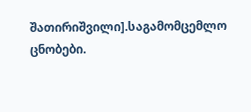შათირიშვილი].საგამომცემლო ცნობები.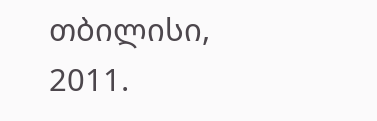თბილისი, 2011.